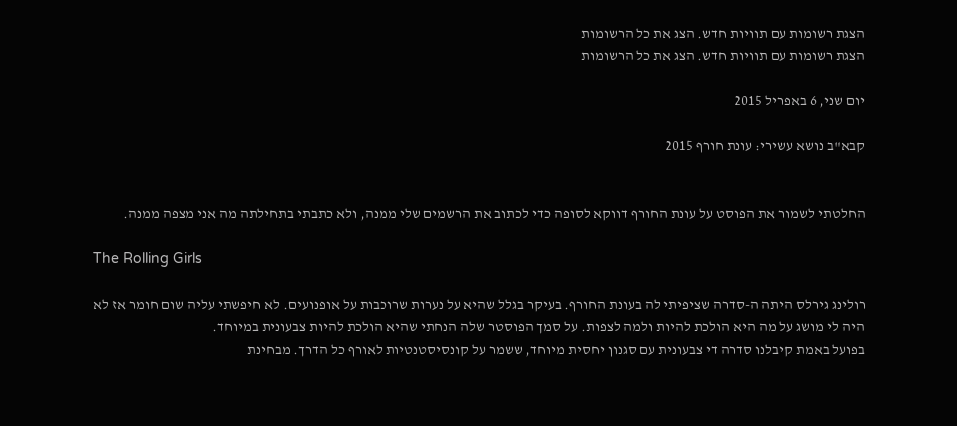הצגת רשומות עם תוויות חדש. הצג את כל הרשומות
הצגת רשומות עם תוויות חדש. הצג את כל הרשומות

יום שני, 6 באפריל 2015

קבא"ב נושא עשירי: עונת חורף 2015


החלטתי לשמור את הפוסט על עונת החורף דווקא לסופה כדי לכתוב את הרשמים שלי ממנה, ולא כתבתי בתחילתה מה אני מצפה ממנה.

The Rolling Girls

רולינג גירלס היתה ה-סדרה שציפיתי לה בעונת החורף. בעיקר בגלל שהיא על נערות שרוכבות על אופנועים. לא חיפשתי עליה שום חומר אז לא היה לי מושג על מה היא הולכת להיות ולמה לצפות. על סמך הפוסטר שלה הנחתי שהיא הולכת להיות צבעונית במיוחד.
בפועל באמת קיבלנו סדרה די צבעונית עם סגנון יחסית מיוחד, ששמר על קונסיסטנטיות לאורף כל הדרך. מבחינת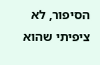הסיפור, לא ציפיתי שהוא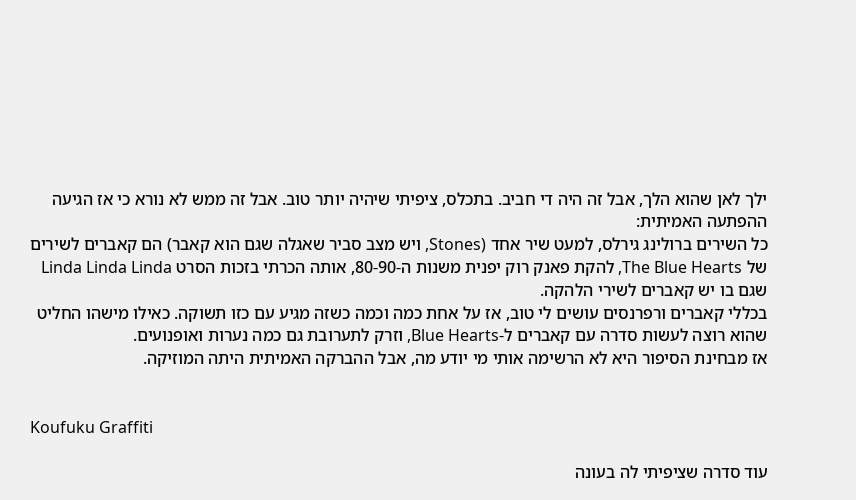ילך לאן שהוא הלך, אבל זה היה די חביב. בתכלס, ציפיתי שיהיה יותר טוב. אבל זה ממש לא נורא כי אז הגיעה ההפתעה האמיתית:
כל השירים ברולינג גירלס, למעט שיר אחד (Stones, ויש מצב סביר שאגלה שגם הוא קאבר) הם קאברים לשירים של The Blue Hearts, להקת פאנק רוק יפנית משנות ה-80-90, אותה הכרתי בזכות הסרט Linda Linda Linda שגם בו יש קאברים לשירי הלהקה.
בכללי קאברים ורפרנסים עושים לי טוב, אז על אחת כמה וכמה כשזה מגיע עם כזו תשוקה. כאילו מישהו החליט שהוא רוצה לעשות סדרה עם קאברים ל-Blue Hearts, וזרק לתערובת גם כמה נערות ואופנועים.
אז מבחינת הסיפור היא לא הרשימה אותי מי יודע מה, אבל ההברקה האמיתית היתה המוזיקה.


Koufuku Graffiti

עוד סדרה שציפיתי לה בעונה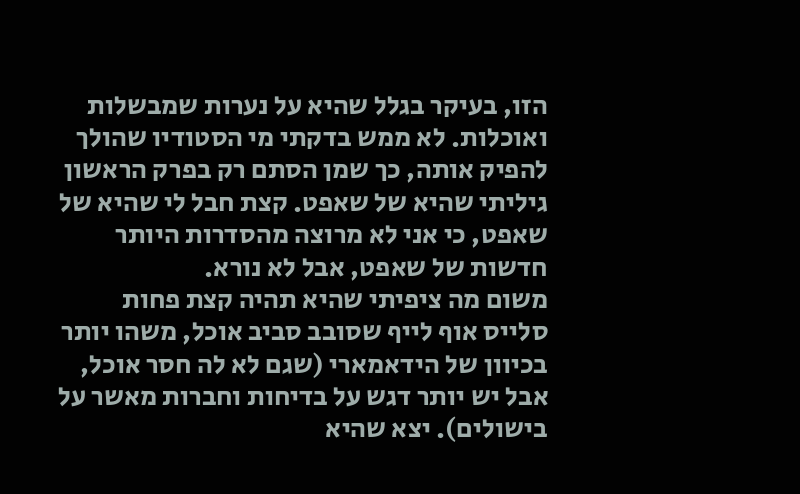הזו, בעיקר בגלל שהיא על נערות שמבשלות ואוכלות. לא ממש בדקתי מי הסטודיו שהולך להפיק אותה, כך שמן הסתם רק בפרק הראשון גיליתי שהיא של שאפט. קצת חבל לי שהיא של שאפט, כי אני לא מרוצה מהסדרות היותר חדשות של שאפט, אבל לא נורא.
משום מה ציפיתי שהיא תהיה קצת פחות סלייס אוף לייף שסובב סביב אוכל, משהו יותר בכיוון של הידאמארי (שגם לא לה חסר אוכל, אבל יש יותר דגש על בדיחות וחברות מאשר על בישולים). יצא שהיא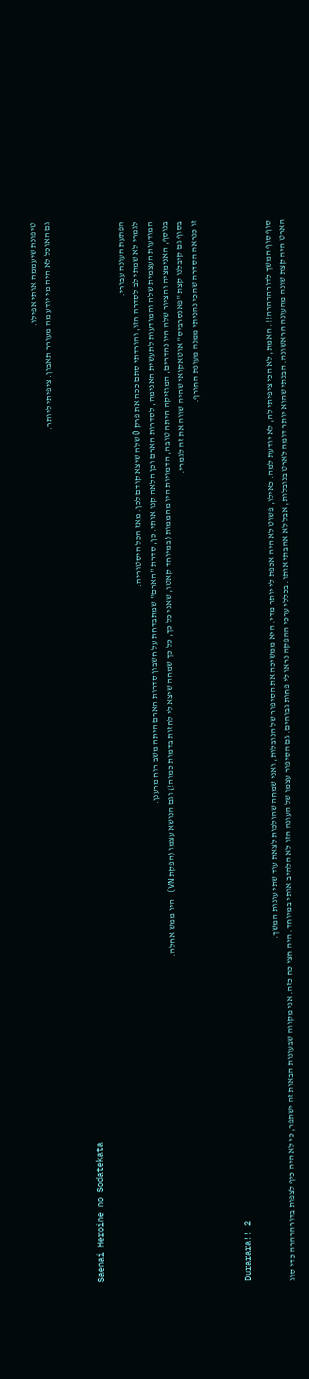טיפונת שיעממה אותי אפילו.
גם האוכל לא היה מי יודע מה מעורר תאבון. ציפיתי ליותר.


Saenai Heroine no Sodatekata

הפתעת העונה עבורי.
לגמרי לא שמתי לב לסדרה הזו, והורדתי סתם ככה את פרק 0 שלה שיצא קודם לכן. מאז הכל היסטוריה.
המודעות העצמית שלה והמודעות לתעשית האנימה, לסדרות הארם וכן הלאה קנו אותי. כן, סדרת "הארם" שמתבדחת על חשבון סדרות הארם היתה משב רוח מרענן.
בנוסף, האנימציה והציור שלה היו נהדרים, המוזיקה היתה טובה, הדמויות היו מהממות (במיוחד קאטו, שאני כל כך, כל כך שמחה שיצא לי לחזות בדמות כמוה!) וגם הנושא עצמו (הפקת VN) היו ממש אחלה.
בסוף גם קיבלנו קצת "פאנסרביס" אוטאקואי שהיה שווה את זה לגמרי.
זו כנראה הסדרה שהכי נהניתי ממנה מעונת החורף.


Durarara!! 2

סוף סוף המשך לדורהרהרה!!. האמת, לא הכי ציפיתי לה, לא יודעת למה. כאילו, פשוט לא היה אכפת לי יותר מדי. היא ממשיכה את הסיפור של הנובלות, ואני שמחה שהולכות לצאת עוד שתי עונות המשך.
הארט היה קצת שונה מהעונה הראשונה. הבנתי שהוא יותר דומה לארט בנובלות, אבל לא אהבתי אותו. בכללי ערכי ההפקה נראו לי פחות גבוהים. גם הסיפור עצמו של העונה הזו לא הלהיב אותי במיוחד. היה חצי כח כזה. אני מקווה שבעונות הבאות זה ישתפר, כי לא היה כיף לצפות בדורהרהרה כדי סוג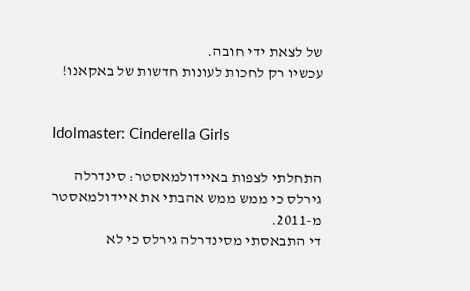של לצאת ידי חובה.
עכשיו רק לחכות לעונות חדשות של באקאנו!


Idolmaster: Cinderella Girls

התחלתי לצפות באיידולמאסטר: סינדרלה גירלס כי ממש ממש אהבתי את איידולמאסטר מ-2011.
די התבאסתי מסינדרלה גירלס כי לא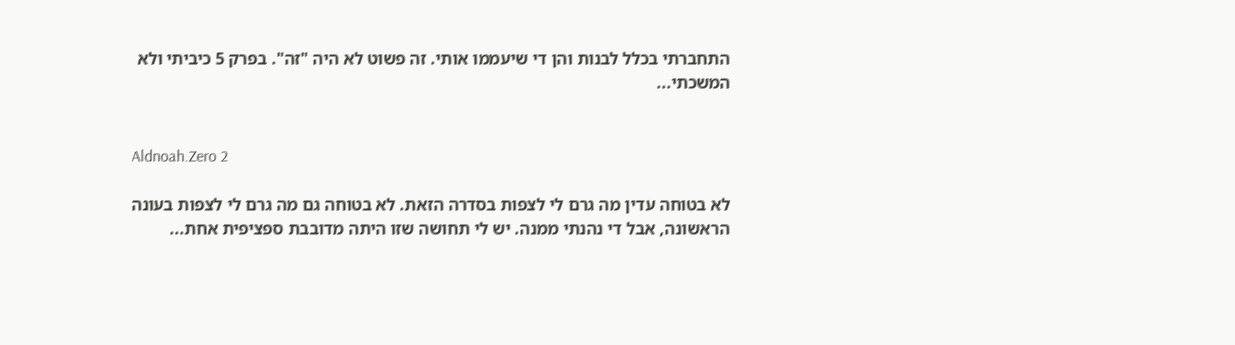התחברתי בכלל לבנות והן די שיעממו אותי. זה פשוט לא היה "זה". בפרק 5 כיביתי ולא המשכתי...


Aldnoah.Zero 2

לא בטוחה עדין מה גרם לי לצפות בסדרה הזאת. לא בטוחה גם מה גרם לי לצפות בעונה הראשונה, אבל די נהנתי ממנה. יש לי תחושה שזו היתה מדובבת ספציפית אחת...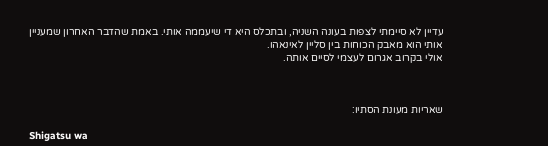עדיין לא סיימתי לצפות בעונה השניה, ובתכלס היא די שיעממה אותי. באמת שהדבר האחרון שמעניין אותי הוא מאבק הכוחות בין סליין לאינאהו.
אולי בקרוב אגרום לעצמי לסיים אותה.



שאריות מעונת הסתיו:

Shigatsu wa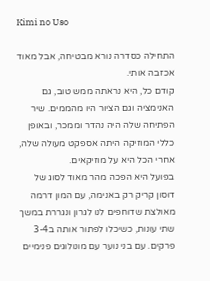Kimi no Uso

התחילה כסדרה נורא מבטיחה, אבל מאוד אכזבה אותי.
קודם כל, היא נראתה ממש טוב, גם האנימציה וגם הציור היו מהממים. שיר הפתיחה שלה היה נהדר וממכר, ובאופן כללי המוזיקה היתה אספקט מעולה שלה, אחרי הכל היא על מוזיקאים.
בפועל היא הפכה מהר מאוד לסוג של דוסון קריק רק באנימה, עם המון דרמה מאולצת שדוחפים לנו לגרון ונגררת במשך שתי עונות, כשיכלו לפתור אותה ב3-4 פרקים. עם בני נוער עם מונולוגים פנימיים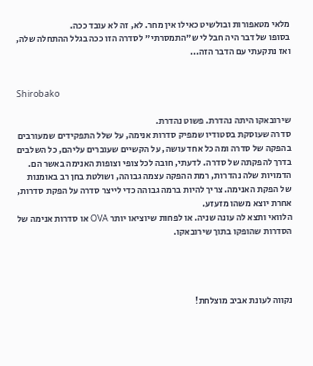מלאי מטאפורות ובולשיט כאילו אין מחר. לא, זה לא עובד ככה.
בסופו של דבר היה חבל לי ש"התמסרתי" לסדרה הזו ככה בגלל ההתחלה שלה, ואז נתקעתי עם הדבר הזה...


Shirobako

שירובאקו היתה נהדרת. פשוט נהדרת.
סדרה שעוסקת בסטודיו שמפיק סדרות אנימה, על שלל התפקידים שמעורבים בהפקה של סדרה ומה כל אחד עושה, על הקשיים שעוברים עליהם, כל השלבים בדרך להפקתה של סדרה. לדעתי, חובה לכל צופי וצופות האנימה באשר הם.
הדמויות שלה נהדרות, רמת ההפקה עצמה גבוהה, ושולטת בחן רב באומנות של הפקת האנימה. צריך להיות ברמה גבוהה כדי לייצר סדרה על הפקת סדרות, אחרת יוצא משהו מזעזע.
הלוואי ותצא לה עונה שניה. או לפחות שיוציאו יותר OVA או סדרות אנימה של הסדרות שהופקו בתוך שירובאקו.




נקווה לעונת אביב מוצלחת!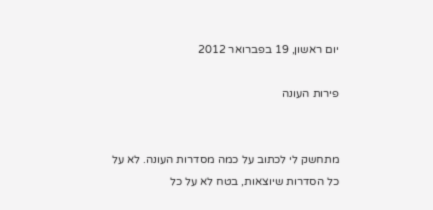יום ראשון, 19 בפברואר 2012

פירות העונה


מתחשק לי לכתוב על כמה מסדרות העונה. לא על כל הסדרות שיוצאות, בטח לא על כל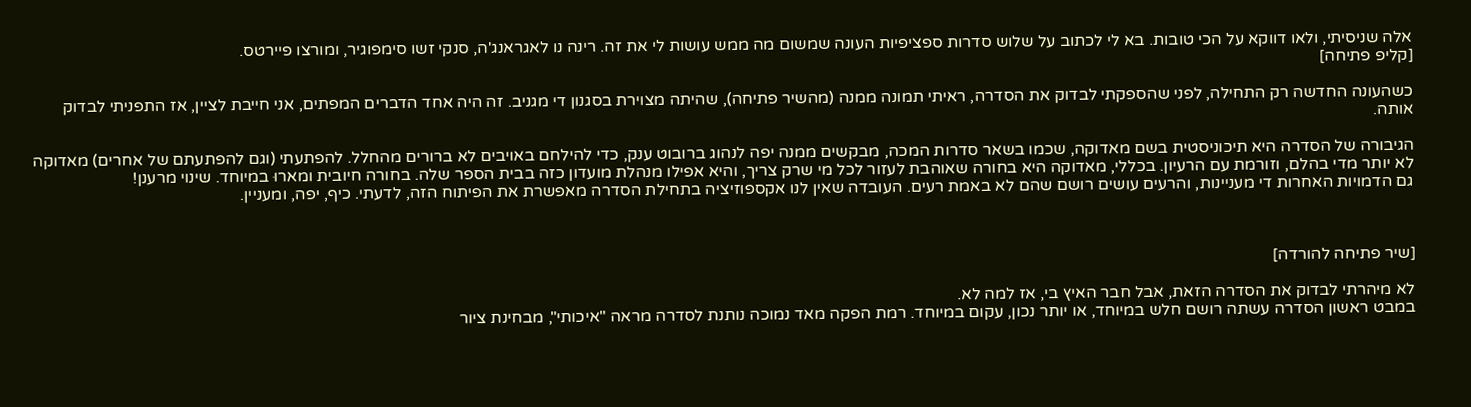אלה שניסיתי, ולאו דווקא על הכי טובות. בא לי לכתוב על שלוש סדרות ספציפיות העונה שמשום מה ממש עושות לי את זה. רינה נו לאגראנג'ה, סנקי זשו סימפוגיר, ומורצו פיירטס.
[קליפ פתיחה]

כשהעונה החדשה רק התחילה, לפני שהספקתי לבדוק את הסדרה, ראיתי תמונה ממנה (מהשיר פתיחה), שהיתה מצוירת בסגנון די מגניב. זה היה אחד הדברים המפתים, אני חייבת לציין, אז התפניתי לבדוק אותה.

הגיבורה של הסדרה היא תיכוניסטית בשם מאדוקה, שכמו בשאר סדרות המכה, מבקשים ממנה יפה לנהוג ברובוט ענק, כדי להילחם באויבים לא ברורים מהחלל. להפתעתי (וגם להפתעתם של אחרים) מאדוקה לא יותר מדי בהלם, וזורמת עם הרעיון. בכללי, מאדוקה היא בחורה שאוהבת לעזור לכל מי שרק צריך, והיא אפילו מנהלת מועדון כזה בבית הספר שלה. בחורה חיובית ומארוּ במיוחד. שינוי מרענן!
גם הדמויות האחרות די מעניינות, והרעים עושים רושם שהם לא באמת רעים. העובדה שאין לנו אקספוזיציה בתחילת הסדרה מאפשרת את הפיתוח הזה, לדעתי. כיף, יפה, ומעניין.



[שיר פתיחה להורדה]

לא מיהרתי לבדוק את הסדרה הזאת, אבל חבר האיץ בי, אז למה לא.
במבט ראשון הסדרה עשתה רושם חלש במיוחד, או יותר נכון, עקום במיוחד. רמת הפקה מאד נמוכה נותנת לסדרה מראה "איכותי", מבחינת ציור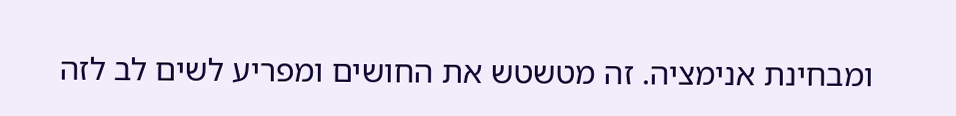ומבחינת אנימציה. זה מטשטש את החושים ומפריע לשים לב לזה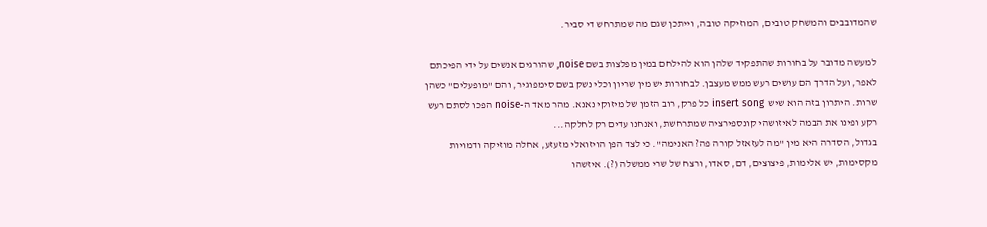שהמדובבים והמשחק טובים, המוזיקה טובה, וייתכן שגם מה שמתרחש די סביר.

למעשה מדובר על בחורות שהתפקיד שלהן הוא להילחם במין מפלצות בשם noise, שהורגים אנשים על ידי הפיכתם לאפר, ועל הדרך הם עושים רעש ממש מעצבן. לבחורות יש מין שריון וכלי נשק בשם סימפוגיר, והם "מופעלים" כשהן שרות. היתרון בזה הוא שיש  insert song כל פרק, רוב הזמן של מיזוקי נאנא. מהר מאד ה-noise הפכו לסתם רעש רקע ופינו את הבמה לאיזושהי קונספירציה שמתרחשת, ואנחנו עדים רק לחלקה...
בגדול, הסדרה היא מין "מה לעזאזל קורה פה? האנימה". כי לצד הפן הויזואלי מזעזע, אחלה מוזיקה ודמויות מקסימות, יש אלימות, פיצוצים, דם, סאדו, ורצח של שרי ממשלה (?). איזשהו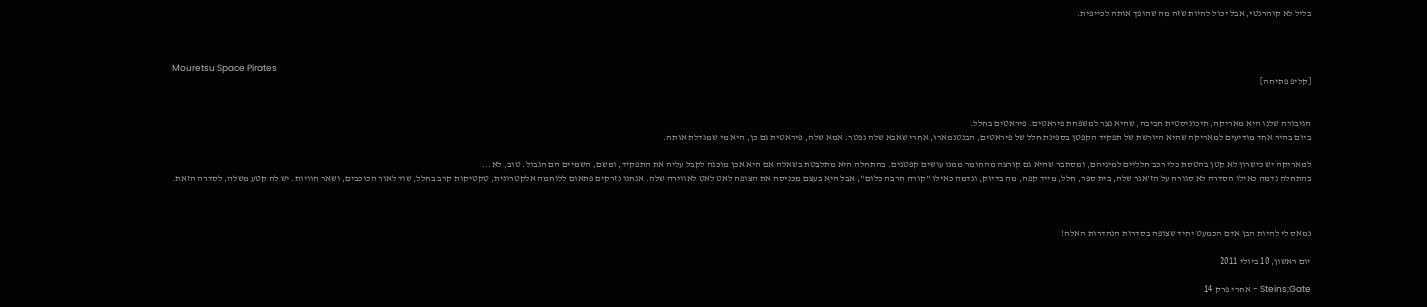בליל לא קוהרנטי, אבל יכול להיות שזה מה שהופך אותה לכייפית.



Mouretsu Space Pirates
[קליפ פתיחה]


הגיבורה שלנו היא מאריקה, תיכוניסטית חביבה, שהיא נצר למשפחת פיראטים. פיראטים בחלל.
ביום בהיר אחד מודיעים למאריקה שהיא היורשת של תפקיד הקפטן בספינת חלל של פיראטים, הבנטנמארוּ, אחרי שאבא שלה נפטר. אמא שלה, פיראטית גם כן, היא מי שמגדלת אותה.

למאריקה יש כישרון לא קטן בהטסת כלי רכב חלליים למיניהם, ומסתבר שהיא גם קורצה מהחומר ממנו עושים קפטנים. בהתחלה היא מתלבטת בשאלה אם היא אכן מוכנה לקבל עליה את התפקיד, ומשם, השמיים הם הגבול. טוב, לא...
בהתחלה נדמה כאילו הסדרה לא סגורה על הז'אנר שלה, בית ספר, חלל, מייד קפה, מה בדיוק, ונדמה כאילו "קורה הרבה כלום", אבל היא בעצם מכניסה את הצופה לאט לאט לאווירה שלה. אנחנו נזרקים פתאום ללוחמה אלקטרונית, טקטיקות קרב בחלל, שוד לאור הכוכבים, ושאר חוויות. יש לה קטע משלה, לסדרה הזאת.



נמאס לי להיות הבן אדם הכמעט יחיד שצופה בסדרות הנהדרות האלה!

יום ראשון, 10 ביולי 2011

Steins;Gate - אחרי פרק 14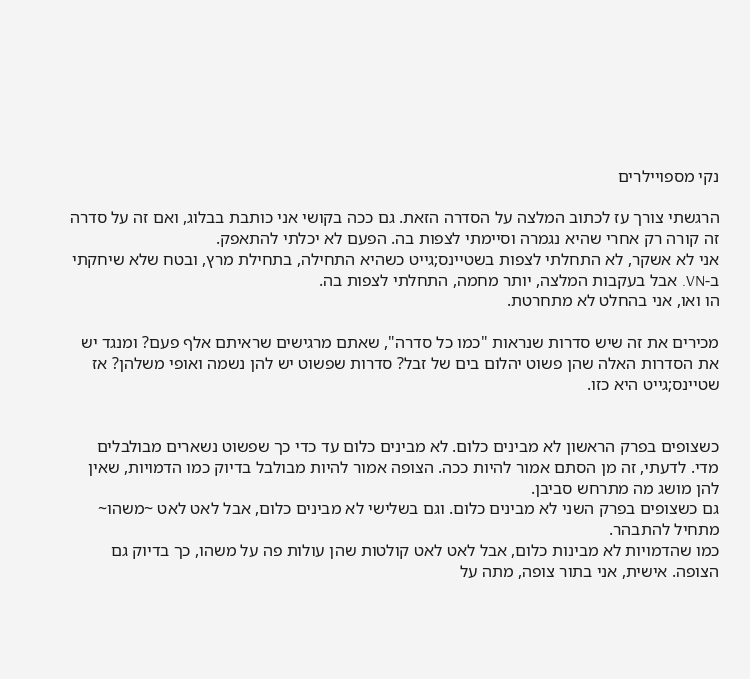נקי מספויילרים

הרגשתי צורך עז לכתוב המלצה על הסדרה הזאת. גם ככה בקושי אני כותבת בבלוג, ואם זה על סדרה זה קורה רק אחרי שהיא נגמרה וסיימתי לצפות בה. הפעם לא יכלתי להתאפק.
אני לא אשקר, לא התחלתי לצפות בשטיינס;גייט כשהיא התחילה, בתחילת מרץ, ובטח שלא שיחקתי ב-VN. אבל בעקבות המלצה, יותר מחמה, התחלתי לצפות בה.
הו ואו, אני בהחלט לא מתחרטת.

מכירים את זה שיש סדרות שנראות "כמו כל סדרה", שאתם מרגישים שראיתם אלף פעם? ומנגד יש את הסדרות האלה שהן פשוט יהלום בים של זבל? סדרות שפשוט יש להן נשמה ואופי משלהן? אז שטיינס;גייט היא כזו.


כשצופים בפרק הראשון לא מבינים כלום. לא מבינים כלום עד כדי כך שפשוט נשארים מבולבלים מדי. לדעתי, זה מן הסתם אמור להיות ככה. הצופה אמור להיות מבולבל בדיוק כמו הדמויות, שאין להן מושג מה מתרחש סביבן.
גם כשצופים בפרק השני לא מבינים כלום. וגם בשלישי לא מבינים כלום, אבל לאט לאט ~משהו~ מתחיל להתבהר.
כמו שהדמויות לא מבינות כלום, אבל לאט לאט קולטות שהן עולות פה על משהו, כך בדיוק גם הצופה. אישית, אני בתור צופה, מתה על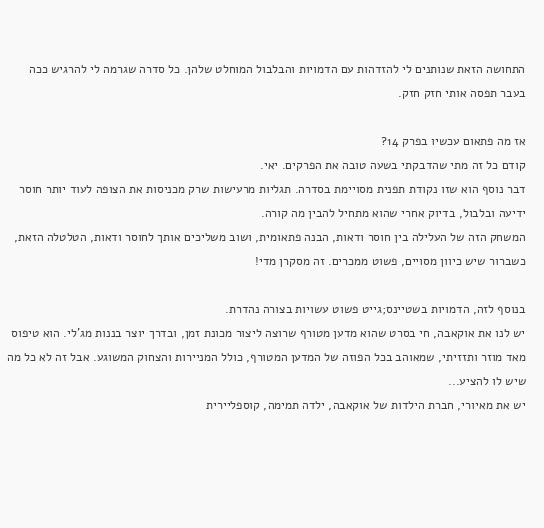התחושה הזאת שנותנים לי להזדהות עם הדמויות והבלבול המוחלט שלהן. כל סדרה שגרמה לי להרגיש ככה בעבר תפסה אותי חזק חזק.

אז מה פתאום עכשיו בפרק 14?
קודם כל זה מתי שהדבקתי בשעה טובה את הפרקים. יאי.
דבר נוסף הוא שזו נקודת תפנית מסויימת בסדרה. תגליות מרעישות שרק מכניסות את הצופה לעוד יותר חוסר ידיעה ובלבול, בדיוק אחרי שהוא מתחיל להבין מה קורה.
המשחק הזה של העלילה בין חוסר ודאות, הבנה פתאומית, ושוב משליכים אותך לחוסר ודאות, הטלטלה הזאת, כשברור שיש כיוון מסויים, פשוט ממכרים. זה מסקרן מדי!

בנוסף לזה, הדמויות בשטיינס;גייט פשוט עשויות בצורה נהדרת.
יש לנו את אוקאבה, חי בסרט שהוא מדען מטורף שרוצה ליצור מכונת זמן, ובדרך יוצר בננות מג'לי. הוא טיפוס מאד מוזר ותזזיתי, שמאוהב בכל הפוזה של המדען המטורף, כולל המניירות והצחוק המשוגע. אבל זה לא כל מה שיש לו להציע...
יש את מאיורי, חברת הילדות של אוקאבה, ילדה תמימה, קוספליירית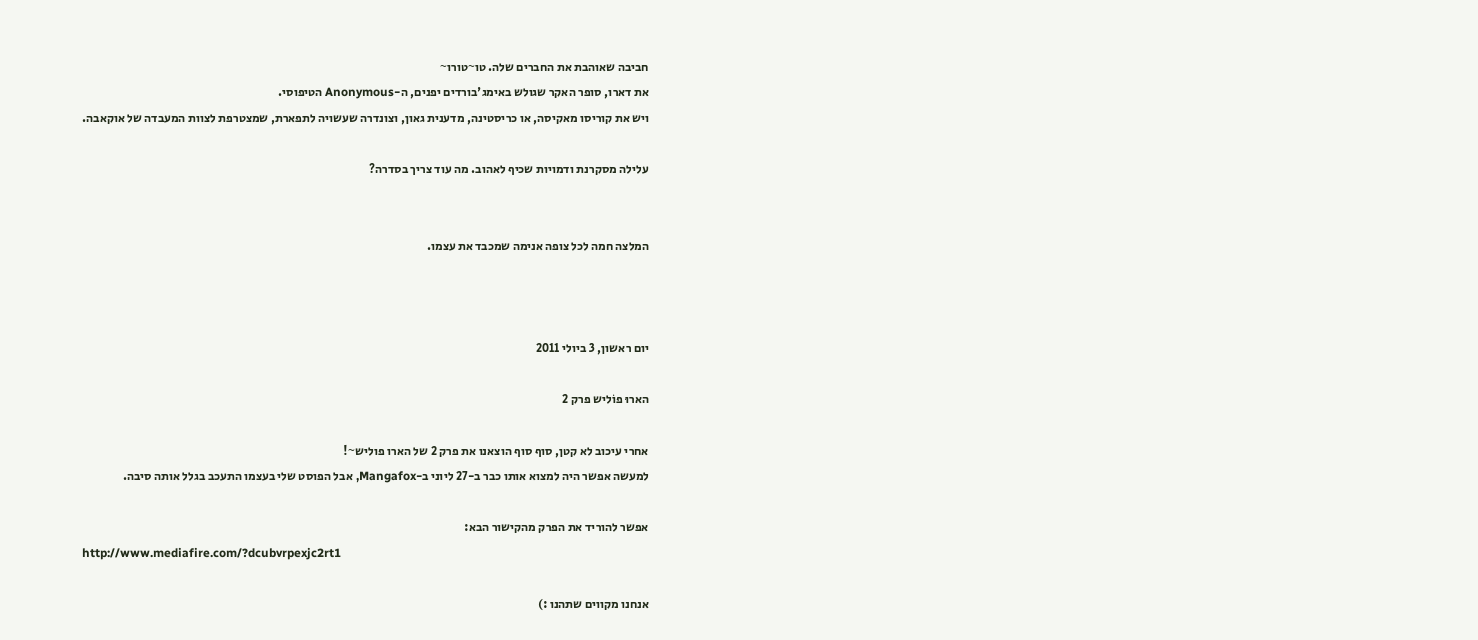חביבה שאוהבת את החברים שלה. טו~טורו~
את דארו, סופר האקר שגולש באימג'בורדים יפנים, ה-Anonymous הטיפוסי.
ויש את קוריסו מאקיסה, או כריסטינה, מדענית גאון, וצונדרה שעשויה לתפארת, שמצטרפת לצוות המעבדה של אוקאבה.

עלילה מסקרנת ודמויות שכיף לאהוב. מה עוד צריך בסדרה?


המלצה חמה לכל צופה אנימה שמכבד את עצמו.



יום ראשון, 3 ביולי 2011

הארוּ פוֹליש פרק 2

אחרי עיכוב לא קטן, סוף סוף הוצאנו את פרק 2 של הארו פוליש~!
למעשה אפשר היה למצוא אותו כבר ב-27 ליוני ב-Mangafox, אבל הפוסט שלי בעצמו התעכב בגלל אותה סיבה.

אפשר להוריד את הפרק מהקישור הבא:
http://www.mediafire.com/?dcubvrpexjc2rt1

אנחנו מקווים שתהנו :)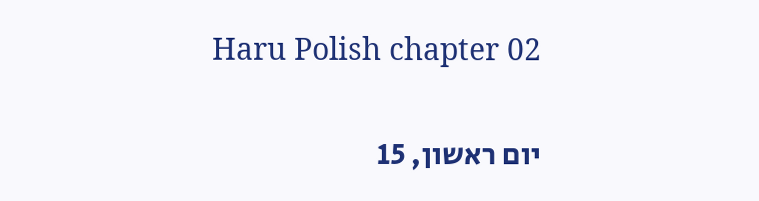Haru Polish chapter 02

יום ראשון, 15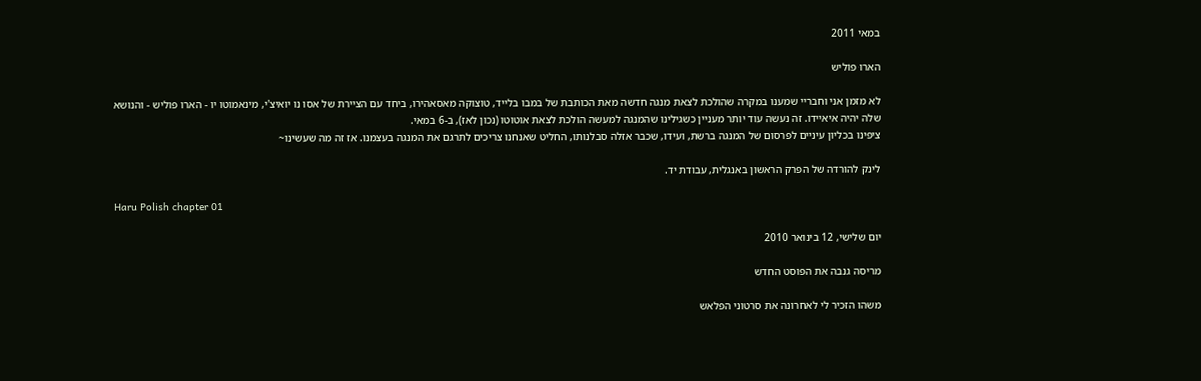במאי 2011

הארוּ פוֹליש

לא מזמן אני וחבריי שמענו במקרה שהולכת לצאת מנגה חדשה מאת הכותבת של במבו בלייד, טוצוקה מאסאהירו, ביחד עם הציירת של אסו נו יואיצ'י, מינאמוטו יו - הארו פוליש - והנושא שלה יהיה איאיידו. זה נעשה עוד יותר מעניין כשגילינו שהמנגה למעשה הולכת לצאת אוטוטו (נכון לאז), ב-6 במאי.
ציפינו בכליון עיניים לפרסום של המנגה ברשת, ועידו, שכבר אזלה סבלנותו, החליט שאנחנו צריכים לתרגם את המנגה בעצמנו. אז זה מה שעשינו~

לינק להורדה של הפרק הראשון באנגלית, עבודת יד.

Haru Polish chapter 01

יום שלישי, 12 בינואר 2010

מריסה גנבה את הפוסט החדש

משהו הזכיר לי לאחרונה את סרטוני הפלאש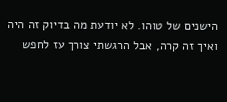הישנים של טוהו. לא יודעת מה בדיוק זה היה ואיך זה קרה, אבל הרגשתי צורך עז לחפש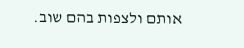אותם ולצפות בהם שוב.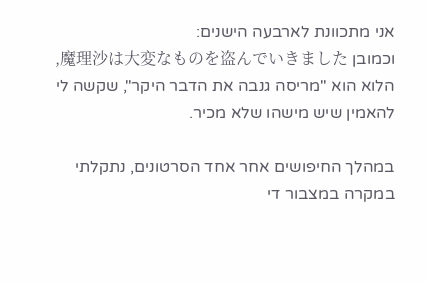אני מתכוונת לארבעה הישנים:
וכמובן 魔理沙は大変なものを盗んでいきました, הלוא הוא "מריסה גנבה את הדבר היקר", שקשה לי להאמין שיש מישהו שלא מכיר.

במהלך החיפושים אחר אחד הסרטונים, נתקלתי במקרה במצבור די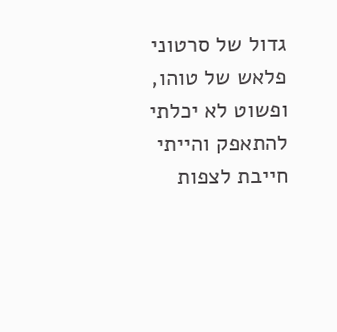גדול של סרטוני פלאש של טוהו, ופשוט לא יכלתי להתאפק והייתי חייבת לצפות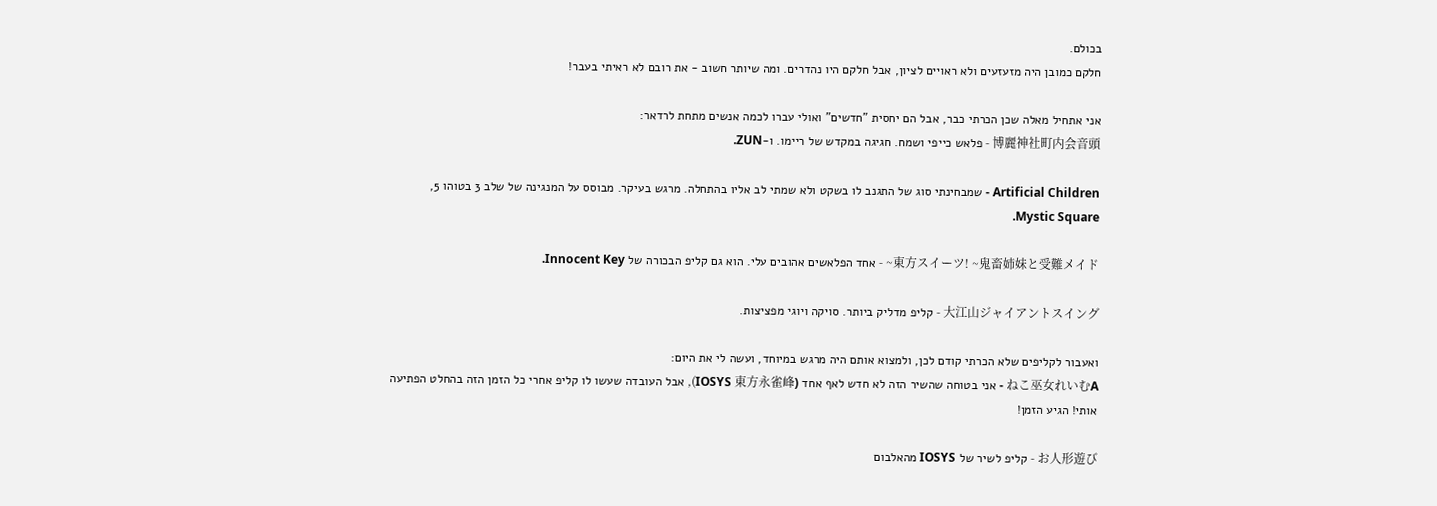בכולם.
חלקם כמובן היה מזעזעים ולא ראויים לציון, אבל חלקם היו נהדרים. ומה שיותר חשוב - את רובם לא ראיתי בעבר!

אני אתחיל מאלה שכן הכרתי כבר, אבל הם יחסית "חדשים" ואולי עברו לכמה אנשים מתחת לרדאר:
博麗神社町内会音頭 - פלאש כייפי ושמח. חגיגה במקדש של ריימו. ו-ZUN.

Artificial Children - שמבחינתי סוג של התגנב לו בשקט ולא שמתי לב אליו בהתחלה. מרגש בעיקר. מבוסס על המנגינה של שלב 3 בטוהו 5, Mystic Square.

東方スイーツ! ~鬼畜姉妹と受難メイド~ - אחד הפלאשים אהובים עלי. הוא גם קליפ הבכורה של Innocent Key.

大江山ジャイアントスイング - קליפ מדליק ביותר. סויקה ויוגי מפציצות.

ואעבור לקליפים שלא הכרתי קודם לכן, ולמצוא אותם היה מרגש במיוחד, ועשה לי את היום:
ねこ巫女れいむA - אני בטוחה שהשיר הזה לא חדש לאף אחד (IOSYS 東方永雀峰), אבל העובדה שעשו לו קליפ אחרי כל הזמן הזה בהחלט הפתיעה אותי! הגיע הזמן!

お人形遊び - קליפ לשיר של IOSYS מהאלבום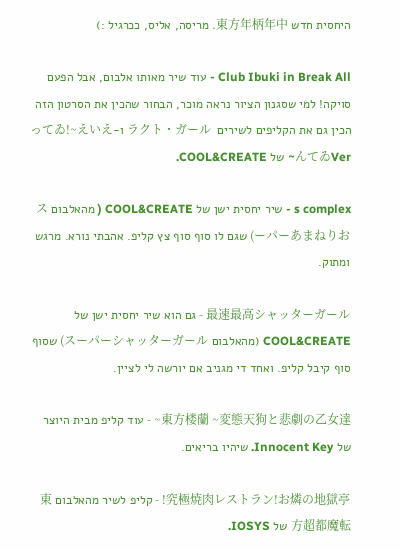היחסית חדש 東方年柄年中. מריסה, אליס, ככרגיל :)

Club Ibuki in Break All - עוד שיר מאותו אלבום, אבל הפעם סויקה! למי שסגנון הציור נראה מוכר, הבחור שהכין את הסרטון הזה הכין גם את הקליפים לשירים  ラクト・ガール ו-ってゐ!~えいえんてゐVer~ של COOL&CREATE.

s complex - שיר יחסית ישן של COOL&CREATE ( מהאלבום スーパーあまねりお) שגם לו סוף סוף צץ קליפ. אהבתי נורא. מרגש ומתוק.

最速最高シャッターガール - גם הוא שיר יחסית ישן של COOL&CREATE (מהאלבום スーパーシャッターガール) שסוף סוף קיבל קליפ. ואחד די מגניב אם יורשה לי לציין.

東方楼蘭 ~変態天狗と悲劇の乙女達~ - עוד קליפ מבית היוצר של Innocent Key. שיהיו בריאים.

究極焼肉レストラン!お燐の地獄亭! - קליפ לשיר מהאלבום 東方超都魔転 של IOSYS.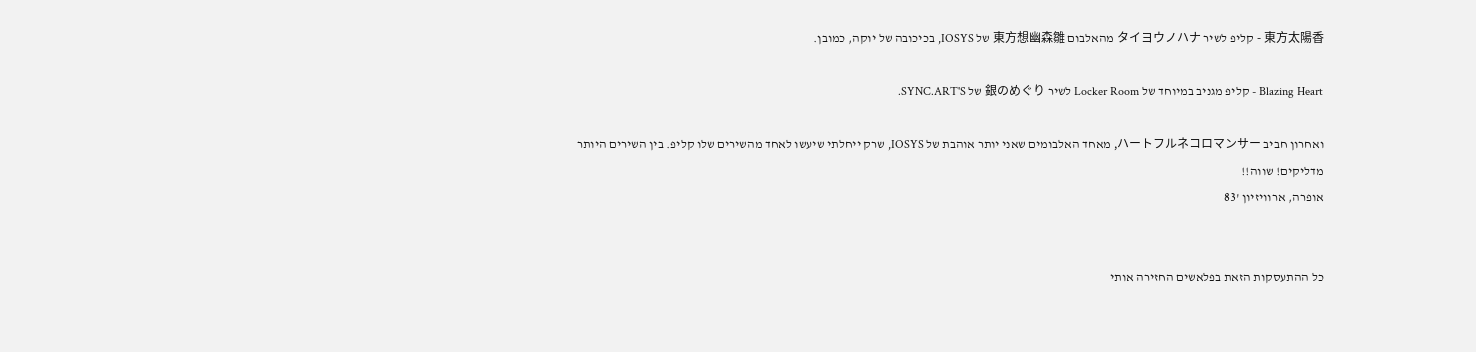東方太陽香 - קליפ לשיר タイヨウノハナ מהאלבום 東方想幽森雛 של IOSYS, בכיכובה של יוקה, כמובן.

Blazing Heart - קליפ מגניב במיוחד של Locker Room לשיר 銀のめぐり של SYNC.ART'S.

ואחרון חביב ハートフルネコロマンサー, מאחד האלבומים שאני יותר אוהבת של IOSYS, שרק ייחלתי שיעשו לאחד מהשירים שלו קליפ. בין השירים היותר מדליקים! שווה!!
אופרה, ארוויזיון '83


כל ההתעסקות הזאת בפלאשים החזירה אותי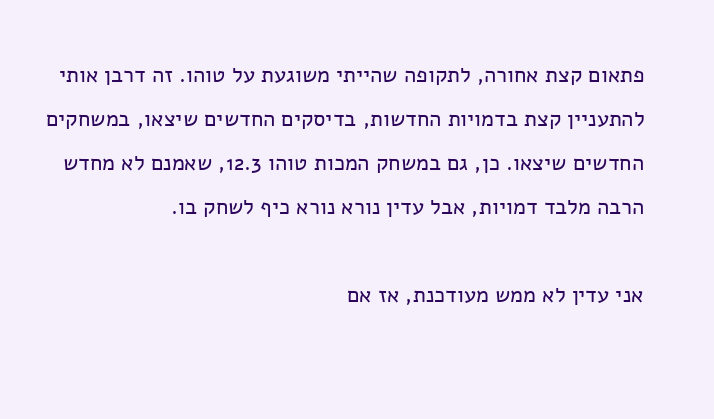פתאום קצת אחורה, לתקופה שהייתי משוגעת על טוהו. זה דרבן אותי להתעניין קצת בדמויות החדשות, בדיסקים החדשים שיצאו, במשחקים החדשים שיצאו. כן, גם במשחק המכות טוהו 12.3, שאמנם לא מחדש הרבה מלבד דמויות, אבל עדין נורא נורא כיף לשחק בו.

אני עדין לא ממש מעודכנת, אז אם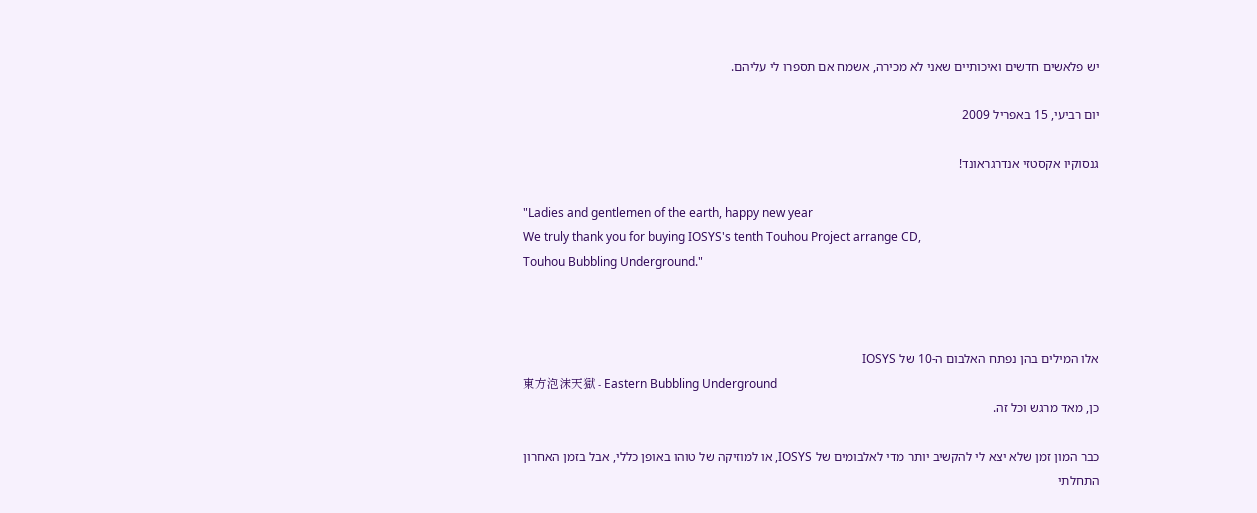יש פלאשים חדשים ואיכותיים שאני לא מכירה, אשמח אם תספרו לי עליהם.

יום רביעי, 15 באפריל 2009

גנסוקיו אקסטזי אנדרגראונד!

"Ladies and gentlemen of the earth, happy new year
We truly thank you for buying IOSYS's tenth Touhou Project arrange CD,
Touhou Bubbling Underground."



אלו המילים בהן נפתח האלבום ה-10 של IOSYS
東方泡沫天獄 - Eastern Bubbling Underground
כן, מאד מרגש וכל זה.

כבר המון זמן שלא יצא לי להקשיב יותר מדי לאלבומים של IOSYS, או למוזיקה של טוהו באופן כללי, אבל בזמן האחרון התחלתי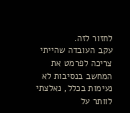לחזור לזה.
עקב העובדה שהייתי צריכה לפרמט את המחשב בנסיבות לא נעימות בכלל, נאלצתי לוותר על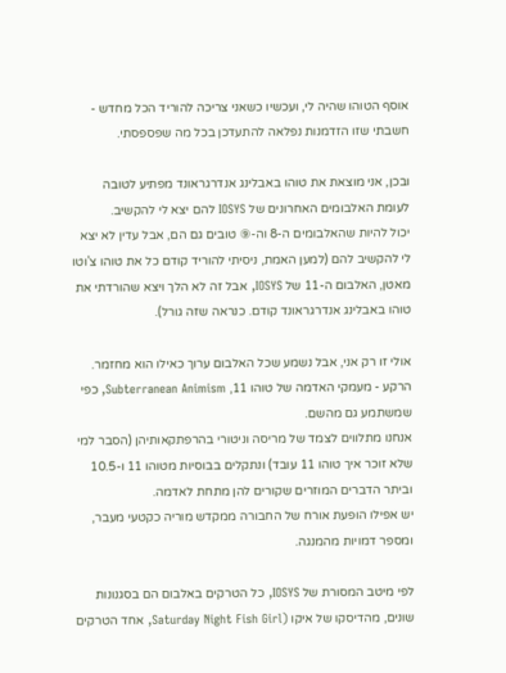אוסף הטוהו שהיה לי, ועכשיו כשאני צריכה להוריד הכל מחדש - חשבתי שזו הזדמנות נפלאה להתעדכן בכל מה שפספסתי.

ובכן, אני מוצאת את טוהו באבלינג אנדרגראונד מפתיע לטובה לעומת האלבומים האחרונים של IOSYS להם יצא לי להקשיב.
יכול להיות שהאלבומים ה-8 וה-⑨ טובים גם הם, אבל עדין לא יצא לי להקשיב להם (למען האמת, ניסיתי להוריד קודם כל את טוהו צ'וטו מאטן, האלבום ה-11 של IOSYS, אבל זה לא הלך ויצא שהורדתי את טוהו באבלינג אנדרגראונד קודם. כנראה שזה גורל).

אולי זו רק אני, אבל נשמע שכל האלבום ערוך כאילו הוא מחזמר.
הרקע - מעמקי האדמה של טוהו 11, Subterranean Animism, כפי שמשתמע גם מהשם.
אנחנו מתלווים לצמד של מריסה וניטורי בהרפתקאותיהן (הסבר למי שלא זוכר איך טוהו 11 עובד) ונתקלים בבוסיות מטוהו 11 ו-10.5 וביתר הדברים המוזרים שקורים להן מתחת לאדמה.
יש אפילו הופעת אורח של החבורה ממקדש מוריה כקטעי מעבר, ומספר דמויות מהמנגה.

לפי מיטב המסורת של IOSYS, כל הטרקים באלבום הם בסגנונות שונים, מהדיסקו של איקו (Saturday Night Fish Girl, אחד הטרקים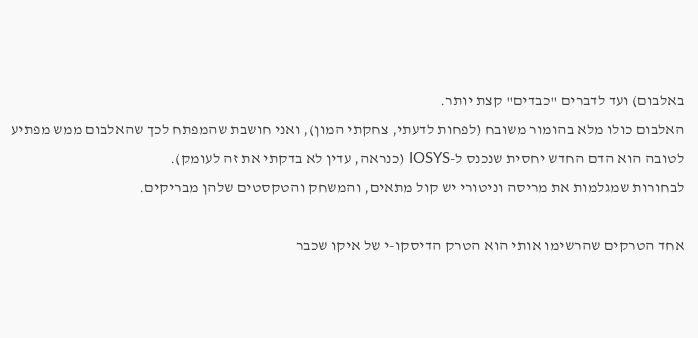באלבום) ועד לדברים "כבדים" קצת יותר.
האלבום כולו מלא בהומור משובח (לפחות לדעתי, צחקתי המון), ואני חושבת שהמפתח לכך שהאלבום ממש מפתיע לטובה הוא הדם החדש יחסית שנכנס ל-IOSYS (כנראה, עדין לא בדקתי את זה לעומק).
לבחורות שמגלמות את מריסה וניטורי יש קול מתאים, והמשחק והטקסטים שלהן מבריקים.

אחד הטרקים שהרשימו אותי הוא הטרק הדיסקו-י של איקו שכבר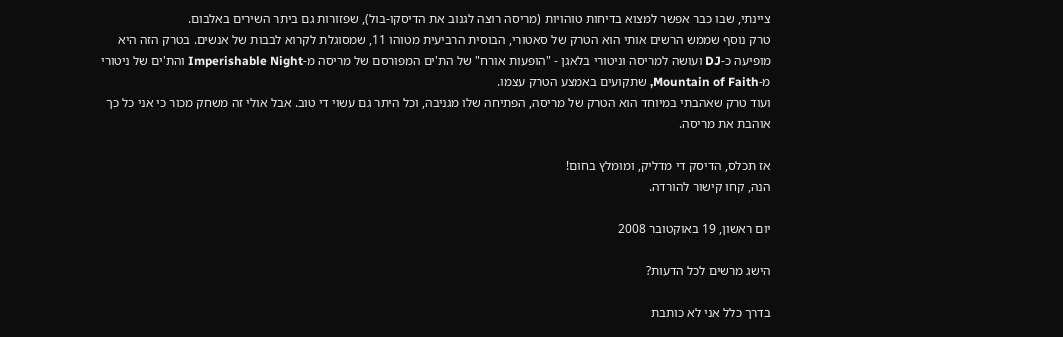ציינתי, שבו כבר אפשר למצוא בדיחות טוהויות (מריסה רוצה לגנוב את הדיסקו-בול), שפזורות גם ביתר השירים באלבום.
טרק נוסף שממש הרשים אותי הוא הטרק של סאטורי, הבוסית הרביעית מטוהו 11, שמסוגלת לקרוא לבבות של אנשים. בטרק הזה היא מופיעה כ-DJ ועושה למריסה וניטורי בלאגן - "הופעות אורח" של הת'ים המפורסם של מריסה מ-Imperishable Night והת'ים של ניטורי מ-Mountain of Faith, שתקועים באמצע הטרק עצמו.
ועוד טרק שאהבתי במיוחד הוא הטרק של מריסה, הפתיחה שלו מגניבה, וכל היתר גם עשוי די טוב. אבל אולי זה משחק מכור כי אני כל כך אוהבת את מריסה.

אז תכלס, הדיסק די מדליק, ומומלץ בחום!
הנה, קחו קישור להורדה.

יום ראשון, 19 באוקטובר 2008

הישג מרשים לכל הדעות?

בדרך כלל אני לא כותבת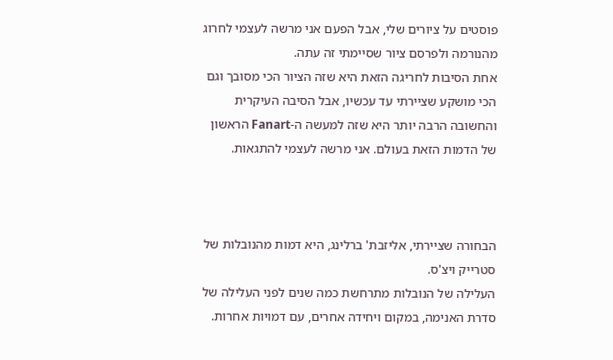פוסטים על ציורים שלי, אבל הפעם אני מרשה לעצמי לחרוג מהנורמה ולפרסם ציור שסיימתי זה עתה.
אחת הסיבות לחריגה הזאת היא שזה הציור הכי מסובך וגם הכי מושקע שציירתי עד עכשיו, אבל הסיבה העיקרית והחשובה הרבה יותר היא שזה למעשה ה-Fanart הראשון של הדמות הזאת בעולם. אני מרשה לעצמי להתגאות.



הבחורה שציירתי, אליזבת' ברלינג, היא דמות מהנובלות של סטרייק ויצ'ס.
העלילה של הנובלות מתרחשת כמה שנים לפני העלילה של סדרת האנימה, במקום ויחידה אחרים, עם דמויות אחרות.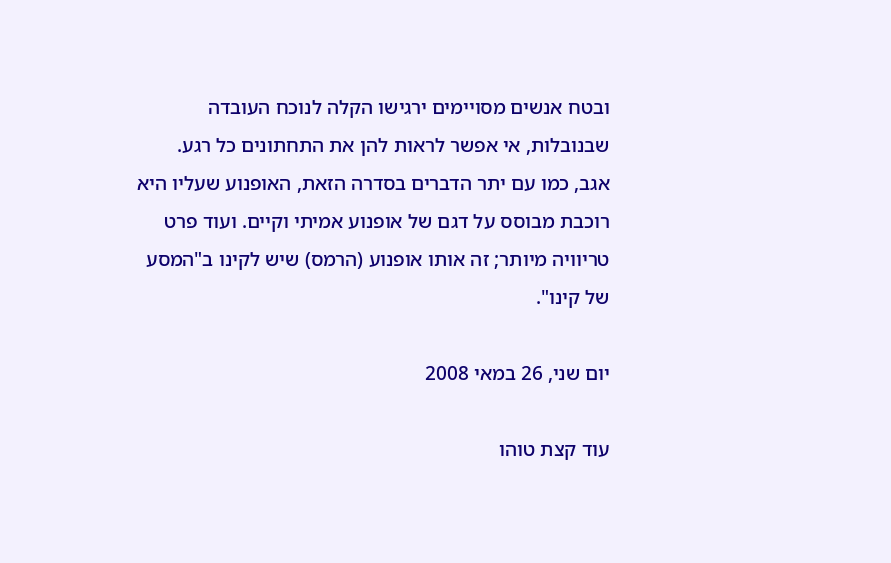ובטח אנשים מסויימים ירגישו הקלה לנוכח העובדה שבנובלות, אי אפשר לראות להן את התחתונים כל רגע.
אגב, כמו עם יתר הדברים בסדרה הזאת, האופנוע שעליו היא רוכבת מבוסס על דגם של אופנוע אמיתי וקיים. ועוד פרט טריוויה מיותר; זה אותו אופנוע (הרמס) שיש לקינו ב"המסע של קינו".

יום שני, 26 במאי 2008

עוד קצת טוהו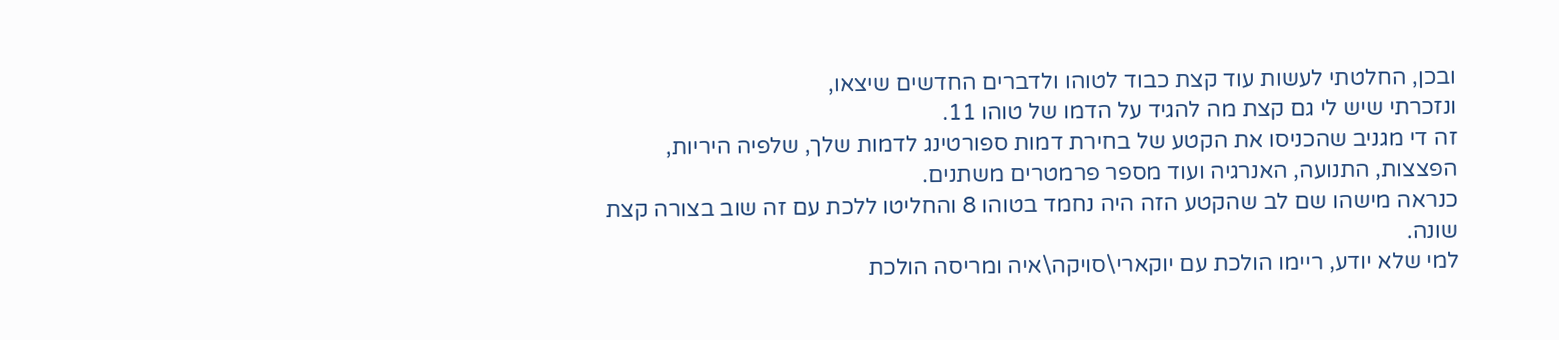ובכן, החלטתי לעשות עוד קצת כבוד לטוהו ולדברים החדשים שיצאו,
ונזכרתי שיש לי גם קצת מה להגיד על הדמו של טוהו 11.
זה די מגניב שהכניסו את הקטע של בחירת דמות ספורטינג לדמות שלך, שלפיה היריות, הפצצות, התנועה, האנרגיה ועוד מספר פרמטרים משתנים.
כנראה מישהו שם לב שהקטע הזה היה נחמד בטוהו 8 והחליטו ללכת עם זה שוב בצורה קצת שונה.
למי שלא יודע, ריימו הולכת עם יוקארי\סויקה\איה ומריסה הולכת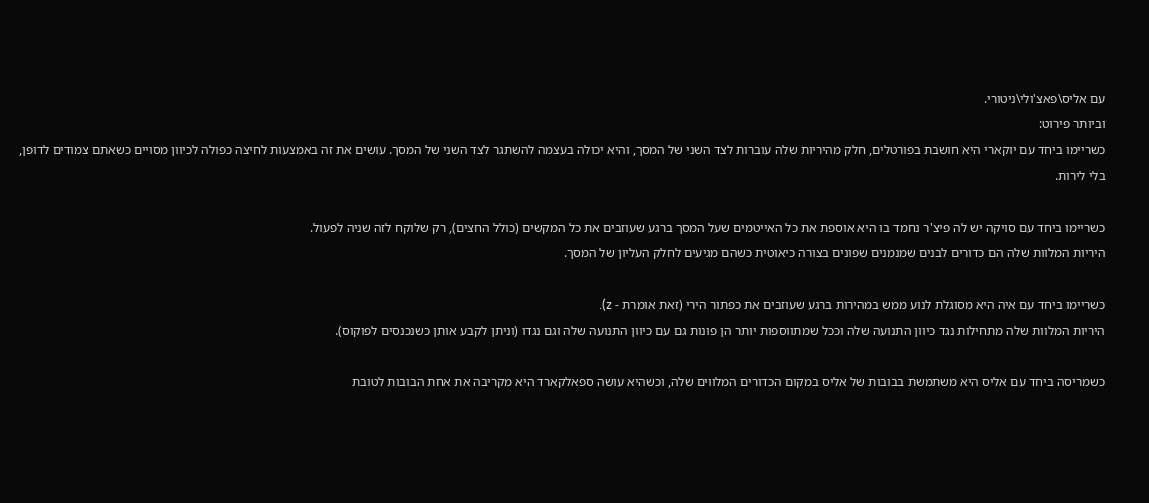עם אליס\פאצ'ולי\ניטורי.
וביותר פירוט:
כשריימו ביחד עם יוקארי היא חושבת בפורטלים, חלק מהיריות שלה עוברות לצד השני של המסך, והיא יכולה בעצמה להשתגר לצד השני של המסך. עושים את זה באמצעות לחיצה כפולה לכיוון מסויים כשאתם צמודים לדופן, בלי לירות.

כשריימו ביחד עם סויקה יש לה פיצ'ר נחמד בו היא אוספת את כל האייטמים שעל המסך ברגע שעוזבים את כל המקשים (כולל החצים), רק שלוקח לזה שניה לפעול.
היריות המלוות שלה הם כדורים לבנים שמנמנים שפונים בצורה כיאוטית כשהם מגיעים לחלק העליון של המסך.

כשריימו ביחד עם איה היא מסוגלת לנוע ממש במהירות ברגע שעוזבים את כפתור הירי (זאת אומרת - z).
היריות המלוות שלה מתחילות נגד כיוון התנועה שלה וככל שמתווספות יותר הן פונות גם עם כיוון התנועה שלה וגם נגדו (וניתן לקבע אותן כשנכנסים לפוקוס).

כשמריסה ביחד עם אליס היא משתמשת בבובות של אליס במקום הכדורים המלווים שלה, וכשהיא עושה ספאלקארד היא מקריבה את אחת הבובות לטובת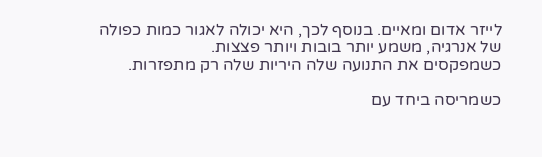לייזר אדום ומאיים. בנוסף לכך, היא יכולה לאגור כמות כפולה של אנרגיה, משמע יותר בובות ויותר פצצות.
כשמפקסים את התנועה שלה היריות שלה רק מתפזרות.

כשמריסה ביחד עם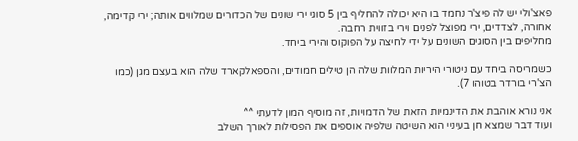פאצ'ולי יש לה פיצ'ר נחמד בו היא יכולה להחליף בין 5 סוגי ירי שונים של הכדורים שמלווים אותה; ירי קדימה, אחורה, לצדדים, ירי מפוצל לפנים וירי בזווית רחבה.
מחליפים בין הסוגים השונים על ידי לחיצה על הפוקוס והירי ביחד.

כשמריסה ביחד עם ניטורי היריות המלוות שלה הן טילים חמודים, והספאלקארד שלה הוא בעצם מגן (כמו הצ'רי בורדר בטוהו 7).

אני נורא אוהבת את הדינמיות הזאת של הדמויות, זה מוסיף המון לדעתי ^^
ועוד דבר שמצא חן בעיניי הוא השיטה שלפיה אוספים את הפסילות לאורך השלב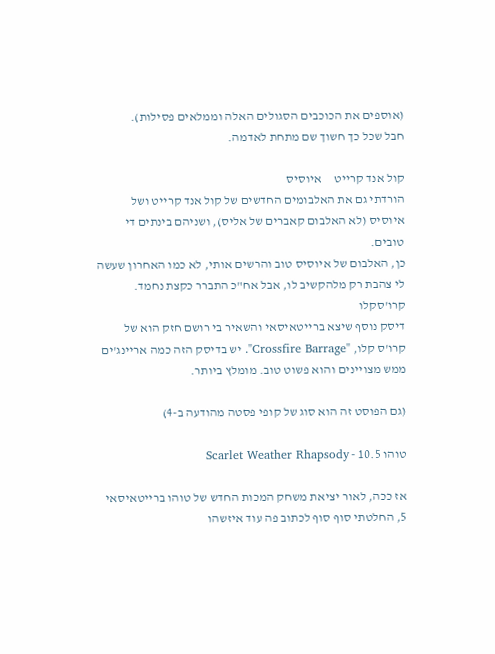(אוספים את הכוכבים הסגולים האלה וממלאים פסילות).
חבל שכל כך חשוך שם מתחת לאדמה.

קול אנד קרייט     איוסיס
הורדתי גם את האלבומים החדשים של קול אנד קרייט ושל איוסיס (לא האלבום קאברים של אליס), ושניהם בינתים די טובים.
כן, האלבום של איוסיס טוב והרשים אותי, לא כמו האחרון שעשה לי צהבת רק מלהקשיב לו, אבל אח"כ התברר כקצת נחמד.
קרו'סקלו
דיסק נוסף שיצא ברייטאיסאי והשאיר בי רושם חזק הוא של קרו'ס קלו, "Crossfire Barrage". יש בדיסק הזה כמה אריינג'ים ממש מצויינים והוא פשוט טוב. מומלץ ביותר.

(גם הפוסט זה הוא סוג של קופי פסטה מהודעה ב-4)

טוהו 10.5 - Scarlet Weather Rhapsody

אז ככה, לאור יציאת משחק המכות החדש של טוהו ברייטאיסאי 5, החלטתי סוף סוף לכתוב פה עוד איזשהו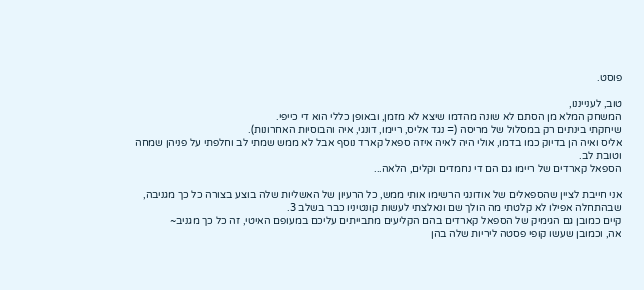פוסט.

טוב, לענייננו,
המשחק המלא מן הסתם לא שונה מהדמו שיצא לא מזמן, ובאופן כללי הוא די כייפי.
שיחקתי בינתים רק במסלול של מריסה (= נגד אליס, ריימו, דונגי, איה והבוסיות האחרונות).
אליס ואיה הן בדיוק כמו בדמו, אולי היה לאיה איזה ספאל קארד נוסף אבל לא ממש שמתי לב וחלפתי על פניהן שמחה וטובת לב.
הספאל קארדים של ריימו גם הם די נחמדים וקלים, הלאה...

אני חייבת לציין שהספאלים של אודונגי הרשימו אותי ממש, כל הרעיון של האשליות שלה בוצע בצורה כל כך מגניבה, שבהתחלה אפילו לא קלטתי מה הולך שם ונאלצתי לעשות קונטיניו כבר בשלב 3.
קיים כמובן גם הגימיק של הספאל קארדים בהם הקליעים מתבייתים עליכם במעופם האיטי, זה כל כך מגניב~
אה, וכמובן שעשו קופי פסטה ליריות שלה בהן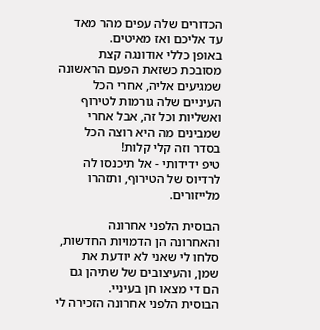הכדורים שלה עפים מהר מאד עד אליכם ואז מאיטים.
באופן כללי אודונגה קצת מסובכת כשזאת הפעם הראשונה שמגיעים אליה, אחרי הכל העיניים שלה גורמות לטירוף ואשליות וכל זה, אבל אחרי שמבינים מה היא רוצה הכל בסדר וזה קלי קלות!
טיפ ידידותי - אל תיכנסו לה לרדיוס של הטירוף, ותזהרו מלייזורים.

הבוסית הלפני אחרונה והאחרונה הן הדמויות החדשות, סלחו לי שאני לא יודעת את שמן, והעיצובים של שתיהן גם הם די מצאו חן בעיניי.
הבוסית הלפני אחרונה הזכירה לי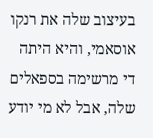בעיצוב שלה את רנקו אוסאמי, והיא היתה די מרשימה בספאלים שלה, אבל לא מי יודע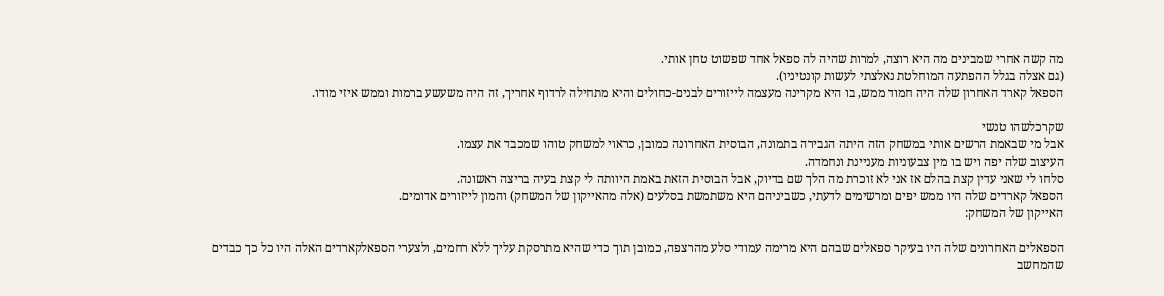מה קשה אחרי שמבינים מה היא רוצה, למרות שהיה לה ספאל אחד שפשוט טחן אותי.
(גם אצלה בגלל ההפתעה המוחלטת נאלצתי לעשות קונטיניו).
הספאל קארד האחרון שלה היה חמוד ממש, בו היא מקרינה מעצמה לייזורים לבנים-כחולים והיא מתחילה לרדוף אחריך, זה היה משעשע ברמות וממש איזי מודו.

שקרכלשהו טנשי
אבל מי שבאמת הרשים אותי במשחק הזה היתה הגבירה בתמונה, הבוסית האחרונה כמובן, כראוי למשחק טוהו שמכבד את עצמו.
העיצוב שלה יפה ויש בו מין צבעוניות מעניינת ונחמדה.
סלחו לי שאני עדין קצת בהלם אז אני לא זוכרת מה הלך שם בדיוק, אבל הבוסית הזאת באמת היוותה לי קצת בעיה בריצה ראשונה.
הספאל קארדים שלה היו ממש יפים ומרשימים לדעתי, כשביניהם היא משתמשת בסלעים (אלה מהאייקון של המשחק) והמון לייזורים אדומים.
האייקון של המשחק:

הספאלים האחרונים שלה היו בעיקר ספאלים שבהם היא מרימה עמודי סלע מהרצפה, כמובן תוך כדי שהיא מתרסקת עליך ללא רחמים, ולצערי הספאלקארדים האלה היו כל כך כבדים שהמחשב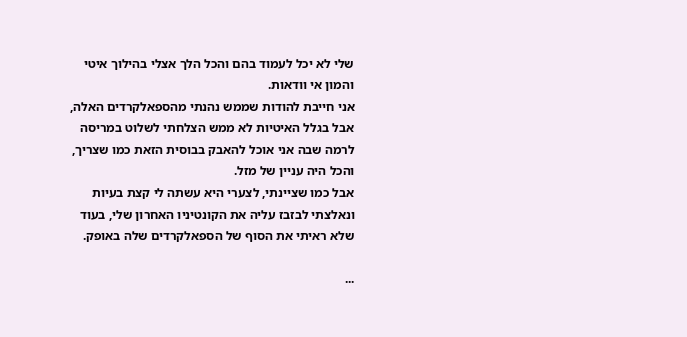שלי לא יכל לעמוד בהם והכל הלך אצלי בהילוך איטי והמון אי וודאות.
אני חייבת להודות שממש נהנתי מהספאלקרדים האלה, אבל בגלל האיטיות לא ממש הצלחתי לשלוט במריסה לרמה שבה אני אוכל להאבק בבוסית הזאת כמו שצריך, והכל היה עניין של מזל.
אבל כמו שציינתי, לצערי היא עשתה לי קצת בעיות ונאלצתי לבזבז עליה את הקונטיניו האחרון שלי, בעוד שלא ראיתי את הסוף של הספאלקרדים שלה באופק.

...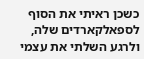כשכן ראיתי את הסוף לספאלקארדים שלה, ולרגע השלתי את עצמי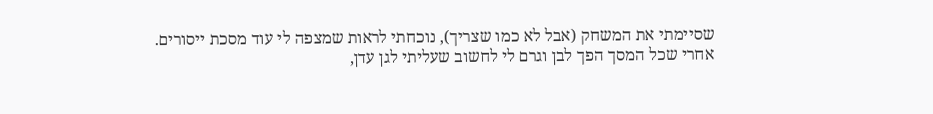שסיימתי את המשחק (אבל לא כמו שצריך), נוכחתי לראות שמצפה לי עוד מסכת ייסורים.
אחרי שכל המסך הפך לבן וגרם לי לחשוב שעליתי לגן עדן,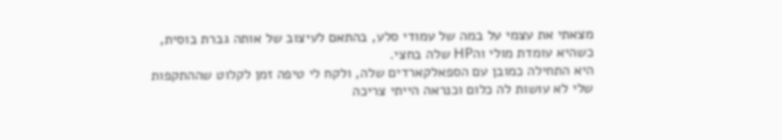מצאתי את עצמי על במה של עמודי סלע, בהתאם לעיצוב של אותה גברת בוסית, כשהיא עומדת מולי והHP שלה בחצי.
היא התחילה כמובן עם הספאלקארדים שלה, ולקח לי טיפה זמן לקלוט שההתקפות שלי לא עושות לה כלום וכנראה הייתי צריכה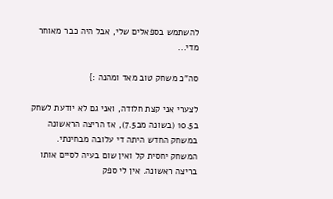להשתמש בספאלים שלי, אבל היה כבר מאוחר מדי...

סה"כ משחק טוב מאד ומהנה :}

לצערי אני קצת חלודה, ואני גם לא יודעת לשחק ב10.5 (בשונה מב7.5), אז הריצה הראשונה במשחק החדש היתה די עלובה מבחינתי.
המשחק יחסית קל ואין שום בעיה לסיים אותו בריצה ראשונה. אין לי ספק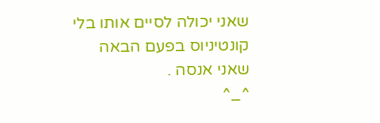שאני יכולה לסיים אותו בלי קונטיניוס בפעם הבאה שאני אנסה .
^_^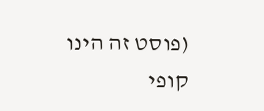(פוסט זה הינו קופי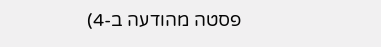פסטה מהודעה ב-4)